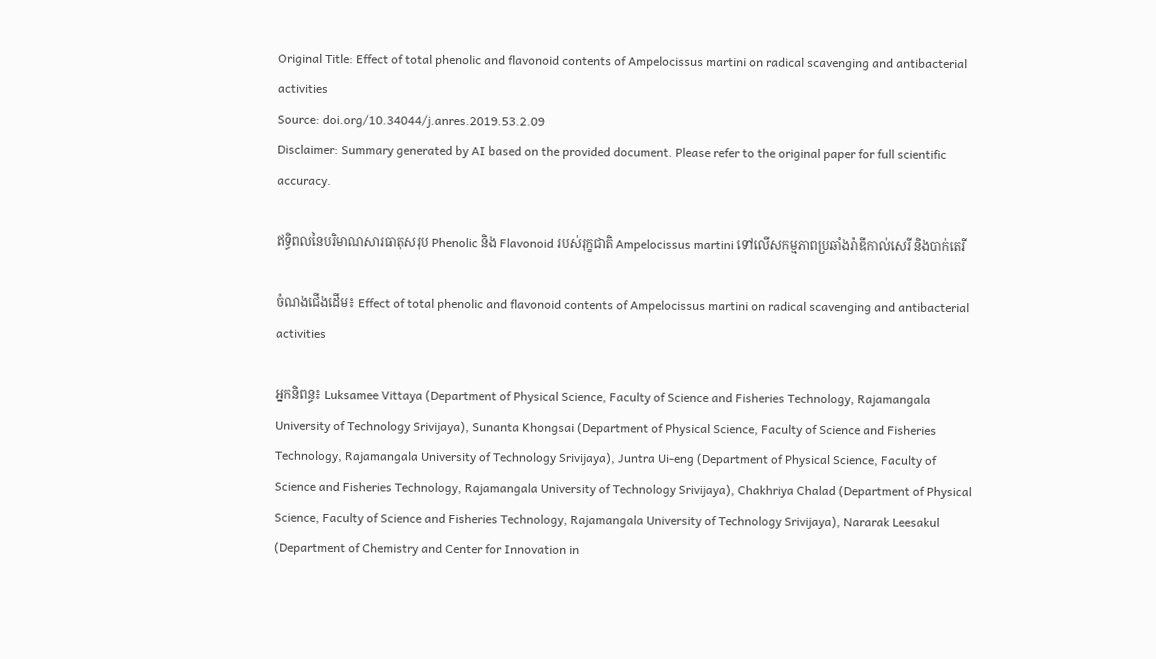Original Title: Effect of total phenolic and flavonoid contents of Ampelocissus martini on radical scavenging and antibacterial activities
Source: doi.org/10.34044/j.anres.2019.53.2.09
Disclaimer: Summary generated by AI based on the provided document. Please refer to the original paper for full scientific accuracy.

ឥទ្ធិពលនៃបរិមាណសារធាតុសរុប Phenolic និង Flavonoid របស់រុក្ខជាតិ Ampelocissus martini ទៅលើសកម្មភាពប្រឆាំងរ៉ាឌីកាល់សេរី និងបាក់តេរី

ចំណងជើងដើម៖ Effect of total phenolic and flavonoid contents of Ampelocissus martini on radical scavenging and antibacterial activities

អ្នកនិពន្ធ៖ Luksamee Vittaya (Department of Physical Science, Faculty of Science and Fisheries Technology, Rajamangala University of Technology Srivijaya), Sunanta Khongsai (Department of Physical Science, Faculty of Science and Fisheries Technology, Rajamangala University of Technology Srivijaya), Juntra Ui-eng (Department of Physical Science, Faculty of Science and Fisheries Technology, Rajamangala University of Technology Srivijaya), Chakhriya Chalad (Department of Physical Science, Faculty of Science and Fisheries Technology, Rajamangala University of Technology Srivijaya), Nararak Leesakul (Department of Chemistry and Center for Innovation in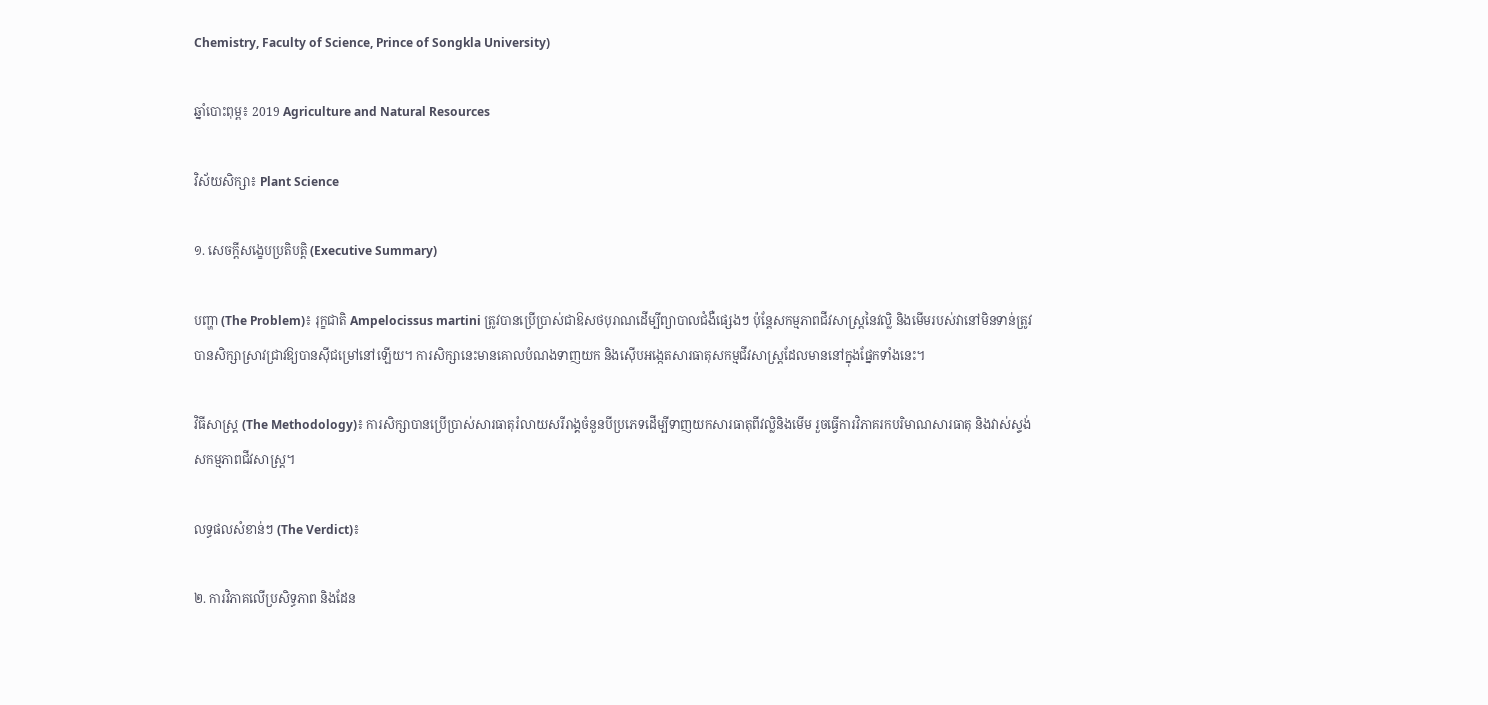Chemistry, Faculty of Science, Prince of Songkla University)

ឆ្នាំបោះពុម្ព៖ 2019 Agriculture and Natural Resources

វិស័យសិក្សា៖ Plant Science

១. សេចក្តីសង្ខេបប្រតិបត្តិ (Executive Summary)

បញ្ហា (The Problem)៖ រុក្ខជាតិ Ampelocissus martini ត្រូវបានប្រើប្រាស់ជាឱសថបុរាណដើម្បីព្យាបាលជំងឺផ្សេងៗ ប៉ុន្តែសកម្មភាពជីវសាស្រ្តនៃវល្លិ និងមើមរបស់វានៅមិនទាន់ត្រូវបានសិក្សាស្រាវជ្រាវឱ្យបានស៊ីជម្រៅនៅឡើយ។ ការសិក្សានេះមានគោលបំណងទាញយក និងស៊ើបអង្កេតសារធាតុសកម្មជីវសាស្រ្តដែលមាននៅក្នុងផ្នែកទាំងនេះ។

វិធីសាស្ត្រ (The Methodology)៖ ការសិក្សាបានប្រើប្រាស់សារធាតុរំលាយសរីរាង្គចំនួនបីប្រភេទដើម្បីទាញយកសារធាតុពីវល្លិនិងមើម រួចធ្វើការវិភាគរកបរិមាណសារធាតុ និងវាស់ស្ទង់សកម្មភាពជីវសាស្ត្រ។

លទ្ធផលសំខាន់ៗ (The Verdict)៖

២. ការវិភាគលើប្រសិទ្ធភាព និងដែន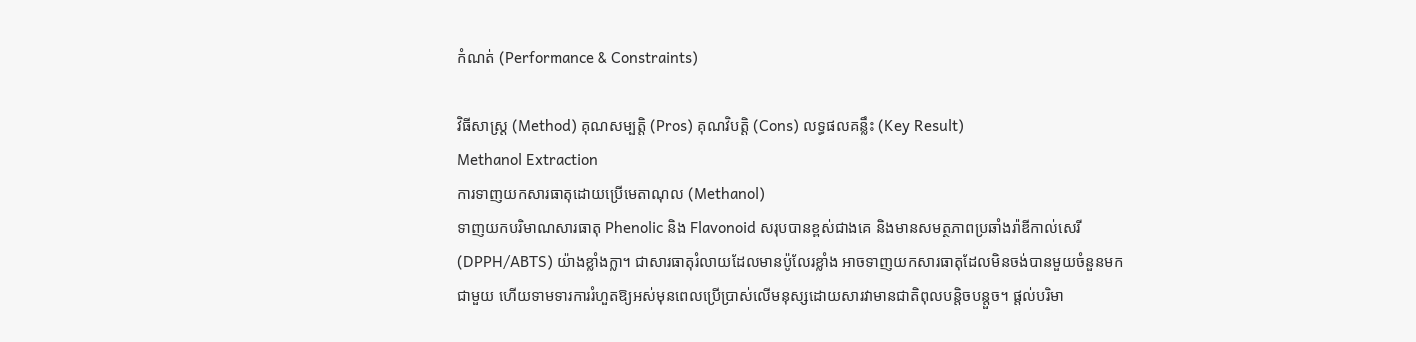កំណត់ (Performance & Constraints)

វិធីសាស្ត្រ (Method) គុណសម្បត្តិ (Pros) គុណវិបត្តិ (Cons) លទ្ធផលគន្លឹះ (Key Result)
Methanol Extraction
ការទាញយកសារធាតុដោយប្រើមេតាណុល (Methanol)
ទាញយកបរិមាណសារធាតុ Phenolic និង Flavonoid សរុបបានខ្ពស់ជាងគេ និងមានសមត្ថភាពប្រឆាំងរ៉ាឌីកាល់សេរី (DPPH/ABTS) យ៉ាងខ្លាំងក្លា។ ជាសារធាតុរំលាយដែលមានប៉ូលែរខ្លាំង អាចទាញយកសារធាតុដែលមិនចង់បានមួយចំនួនមកជាមួយ ហើយទាមទារការរំហួតឱ្យអស់មុនពេលប្រើប្រាស់លើមនុស្សដោយសារវាមានជាតិពុលបន្តិចបន្តួច។ ផ្តល់បរិមា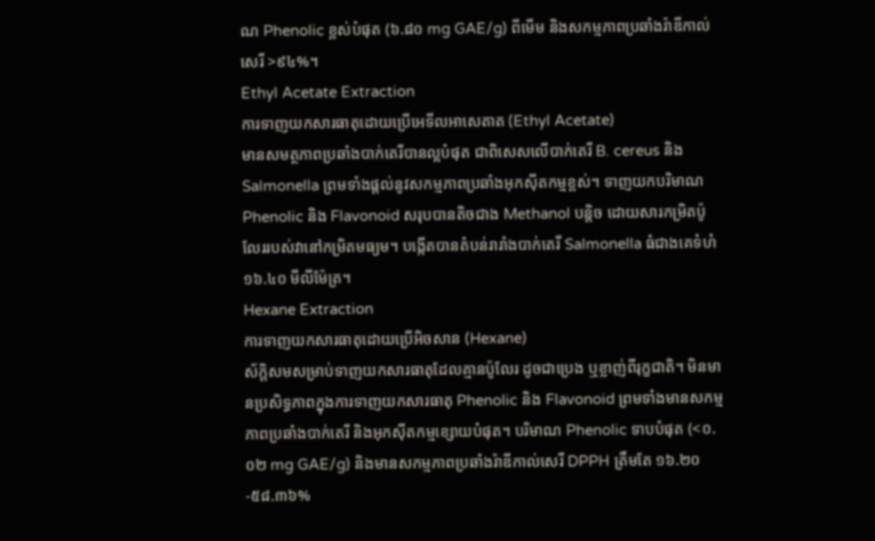ណ Phenolic ខ្ពស់បំផុត (៦.៨០ mg GAE/g) ពីមើម និងសកម្មភាពប្រឆាំងរ៉ាឌីកាល់សេរី >៩៤%។
Ethyl Acetate Extraction
ការទាញយកសារធាតុដោយប្រើអេទីលអាសេតាត (Ethyl Acetate)
មានសមត្ថភាពប្រឆាំងបាក់តេរីបានល្អបំផុត ជាពិសេសលើបាក់តេរី B. cereus និង Salmonella ព្រមទាំងផ្តល់នូវសកម្មភាពប្រឆាំងអុកស៊ីតកម្មខ្ពស់។ ទាញយកបរិមាណ Phenolic និង Flavonoid សរុបបានតិចជាង Methanol បន្តិច ដោយសារកម្រិតប៉ូលែររបស់វានៅកម្រិតមធ្យម។ បង្កើតបានតំបន់រារាំងបាក់តេរី Salmonella ធំជាងគេទំហំ ១៦.៤០ មីលីម៉ែត្រ។
Hexane Extraction
ការទាញយកសារធាតុដោយប្រើអិចសាន (Hexane)
ស័ក្តិសមសម្រាប់ទាញយកសារធាតុដែលគ្មានប៉ូលែរ ដូចជាប្រេង ឬខ្លាញ់ពីរុក្ខជាតិ។ មិនមានប្រសិទ្ធភាពក្នុងការទាញយកសារធាតុ Phenolic និង Flavonoid ព្រមទាំងមានសកម្មភាពប្រឆាំងបាក់តេរី និងអុកស៊ីតកម្មខ្សោយបំផុត។ បរិមាណ Phenolic ទាបបំផុត (<០.០២ mg GAE/g) និងមានសកម្មភាពប្រឆាំងរ៉ាឌីកាល់សេរី DPPH ត្រឹមតែ ១៦.២០-៥៨.៣៦%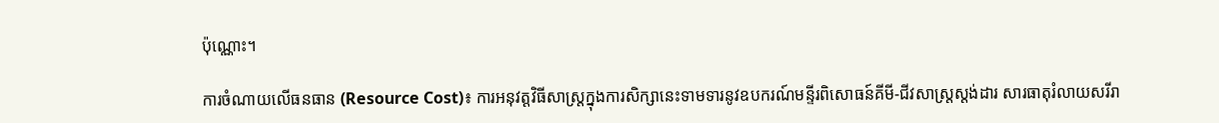ប៉ុណ្ណោះ។

ការចំណាយលើធនធាន (Resource Cost)៖ ការអនុវត្តវិធីសាស្ត្រក្នុងការសិក្សានេះទាមទារនូវឧបករណ៍មន្ទីរពិសោធន៍គីមី-ជីវសាស្ត្រស្តង់ដារ សារធាតុរំលាយសរីរា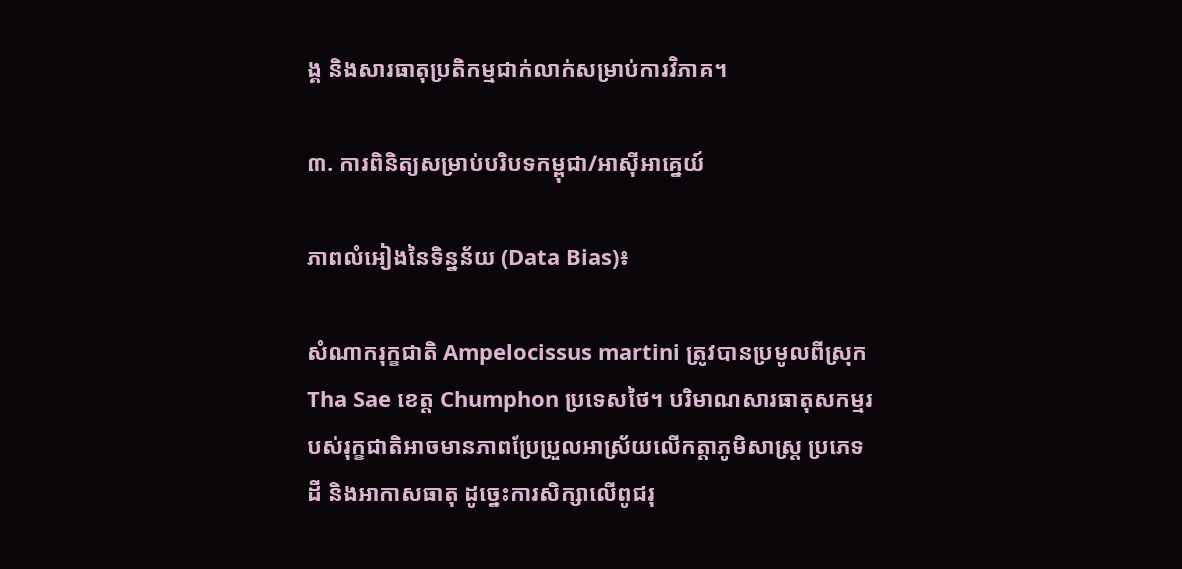ង្គ និងសារធាតុប្រតិកម្មជាក់លាក់សម្រាប់ការវិភាគ។

៣. ការពិនិត្យសម្រាប់បរិបទកម្ពុជា/អាស៊ីអាគ្នេយ៍

ភាពលំអៀងនៃទិន្នន័យ (Data Bias)៖

សំណាករុក្ខជាតិ Ampelocissus martini ត្រូវបានប្រមូលពីស្រុក Tha Sae ខេត្ត Chumphon ប្រទេសថៃ។ បរិមាណសារធាតុសកម្មរបស់រុក្ខជាតិអាចមានភាពប្រែប្រួលអាស្រ័យលើកត្តាភូមិសាស្ត្រ ប្រភេទដី និងអាកាសធាតុ ដូច្នេះការសិក្សាលើពូជរុ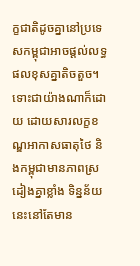ក្ខជាតិដូចគ្នានៅប្រទេសកម្ពុជាអាចផ្តល់លទ្ធផលខុសគ្នាតិចតួច។ ទោះជាយ៉ាងណាក៏ដោយ ដោយសារលក្ខខណ្ឌអាកាសធាតុថៃ និងកម្ពុជាមានភាពស្រដៀងគ្នាខ្លាំង ទិន្នន័យនេះនៅតែមាន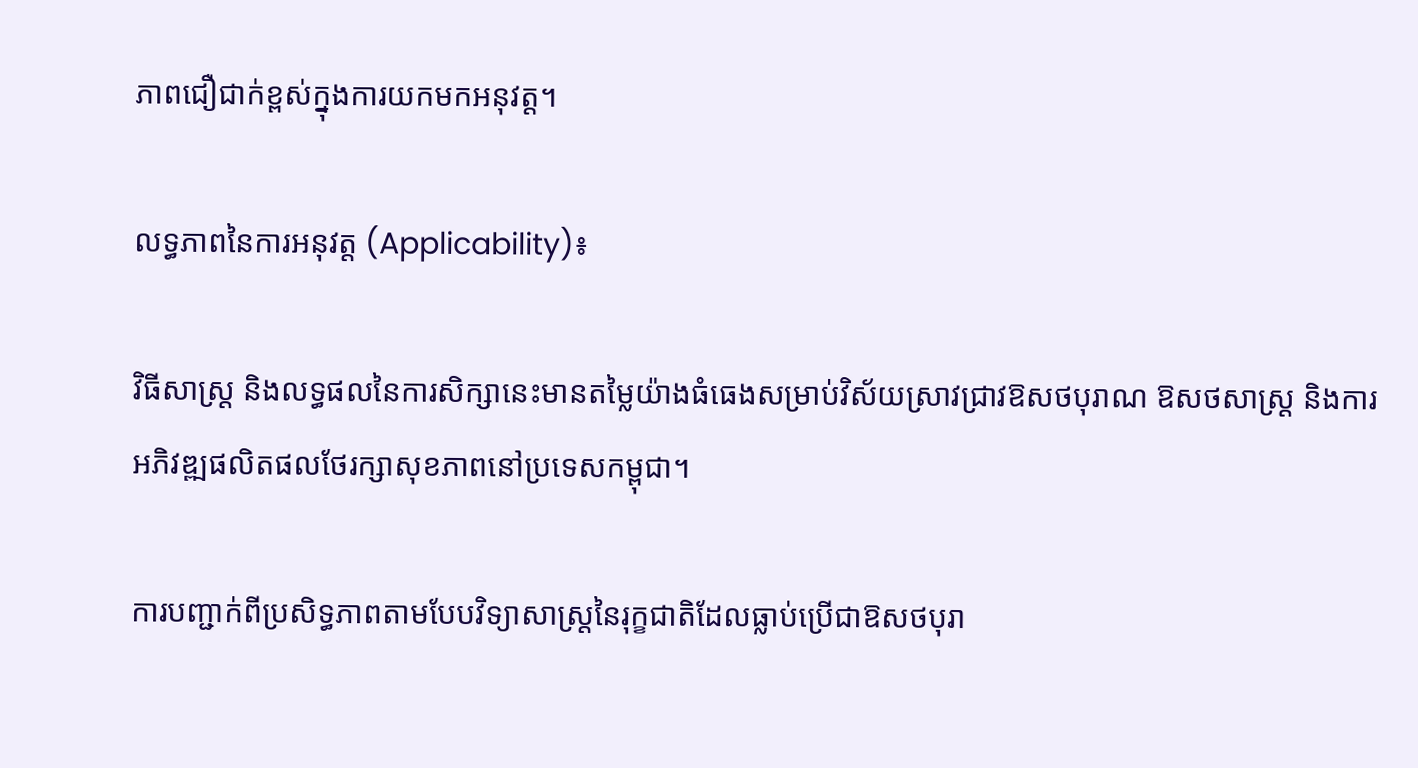ភាពជឿជាក់ខ្ពស់ក្នុងការយកមកអនុវត្ត។

លទ្ធភាពនៃការអនុវត្ត (Applicability)៖

វិធីសាស្ត្រ និងលទ្ធផលនៃការសិក្សានេះមានតម្លៃយ៉ាងធំធេងសម្រាប់វិស័យស្រាវជ្រាវឱសថបុរាណ ឱសថសាស្ត្រ និងការអភិវឌ្ឍផលិតផលថែរក្សាសុខភាពនៅប្រទេសកម្ពុជា។

ការបញ្ជាក់ពីប្រសិទ្ធភាពតាមបែបវិទ្យាសាស្ត្រនៃរុក្ខជាតិដែលធ្លាប់ប្រើជាឱសថបុរា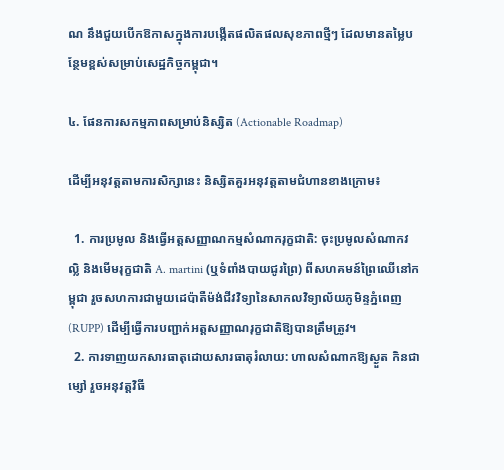ណ នឹងជួយបើកឱកាសក្នុងការបង្កើតផលិតផលសុខភាពថ្មីៗ ដែលមានតម្លៃបន្ថែមខ្ពស់សម្រាប់សេដ្ឋកិច្ចកម្ពុជា។

៤. ផែនការសកម្មភាពសម្រាប់និស្សិត (Actionable Roadmap)

ដើម្បីអនុវត្តតាមការសិក្សានេះ និស្សិតគួរអនុវត្តតាមជំហានខាងក្រោម៖

  1. ការប្រមូល និងធ្វើអត្តសញ្ញាណកម្មសំណាករុក្ខជាតិ: ចុះប្រមូលសំណាកវល្លិ និងមើមរុក្ខជាតិ A. martini (ឬទំពាំងបាយជូរព្រៃ) ពីសហគមន៍ព្រៃឈើនៅកម្ពុជា រួចសហការជាមួយដេប៉ាតឺម៉ង់ជីវវិទ្យានៃសាកលវិទ្យាល័យភូមិន្ទភ្នំពេញ (RUPP) ដើម្បីធ្វើការបញ្ជាក់អត្តសញ្ញាណរុក្ខជាតិឱ្យបានត្រឹមត្រូវ។
  2. ការទាញយកសារធាតុដោយសារធាតុរំលាយ: ហាលសំណាកឱ្យស្ងួត កិនជាម្សៅ រួចអនុវត្តវិធី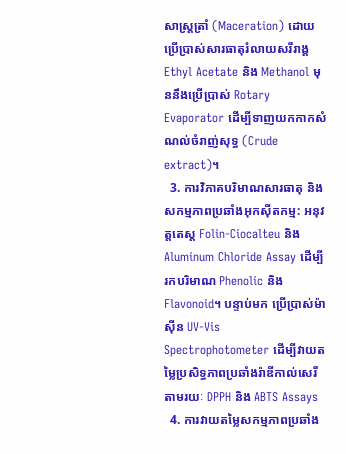សាស្ត្រត្រាំ (Maceration) ដោយប្រើប្រាស់សារធាតុរំលាយសរីរាង្គ Ethyl Acetate និង Methanol មុននឹងប្រើប្រាស់ Rotary Evaporator ដើម្បីទាញយកកាកសំណល់ចំរាញ់សុទ្ធ (Crude extract)។
  3. ការវិភាគបរិមាណសារធាតុ និងសកម្មភាពប្រឆាំងអុកស៊ីតកម្ម: អនុវត្តតេស្ត Folin-Ciocalteu និង Aluminum Chloride Assay ដើម្បីរកបរិមាណ Phenolic និង Flavonoid។ បន្ទាប់មក ប្រើប្រាស់ម៉ាស៊ីន UV-Vis Spectrophotometer ដើម្បីវាយតម្លៃប្រសិទ្ធភាពប្រឆាំងរ៉ាឌីកាល់សេរីតាមរយៈ DPPH និង ABTS Assays
  4. ការវាយតម្លៃសកម្មភាពប្រឆាំង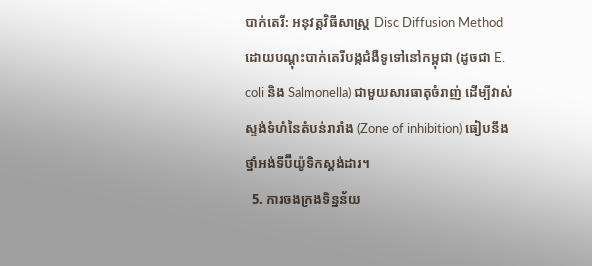បាក់តេរី: អនុវត្តវិធីសាស្ត្រ Disc Diffusion Method ដោយបណ្តុះបាក់តេរីបង្កជំងឺទូទៅនៅកម្ពុជា (ដូចជា E. coli និង Salmonella) ជាមួយសារធាតុចំរាញ់ ដើម្បីវាស់ស្ទង់ទំហំនៃតំបន់រារាំង (Zone of inhibition) ធៀបនឹងថ្នាំអង់ទីប៊ីយ៉ូទិកស្តង់ដារ។
  5. ការចងក្រងទិន្នន័យ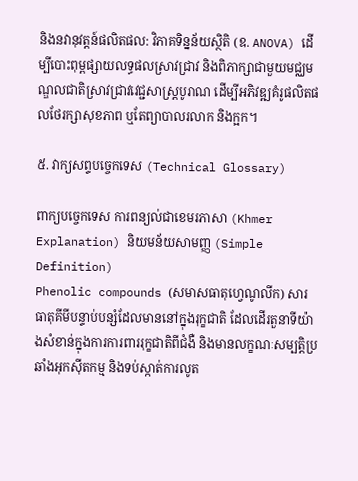និងនវានុវត្តន៍ផលិតផល: វិភាគទិន្នន័យស្ថិតិ (ឧ. ANOVA) ដើម្បីបោះពុម្ពផ្សាយលទ្ធផលស្រាវជ្រាវ និងពិភាក្សាជាមួយមជ្ឈមណ្ឌលជាតិស្រាវជ្រាវវេជ្ជសាស្ត្របូរាណ ដើម្បីអភិវឌ្ឍគំរូផលិតផលថែរក្សាសុខភាព ឬតែព្យាបាលរលាក និងក្អក។

៥. វាក្យសព្ទបច្ចេកទេស (Technical Glossary)

ពាក្យបច្ចេកទេស ការពន្យល់ជាខេមរភាសា (Khmer Explanation) និយមន័យសាមញ្ញ (Simple Definition)
Phenolic compounds (សមាសធាតុហ្វេណូលីក) សារធាតុគីមីបន្ទាប់បន្សំដែលមាននៅក្នុងរុក្ខជាតិ ដែលដើរតួនាទីយ៉ាងសំខាន់ក្នុងការការពាររុក្ខជាតិពីជំងឺ និងមានលក្ខណៈសម្បត្តិប្រឆាំងអុកស៊ីតកម្ម និងទប់ស្កាត់ការលូត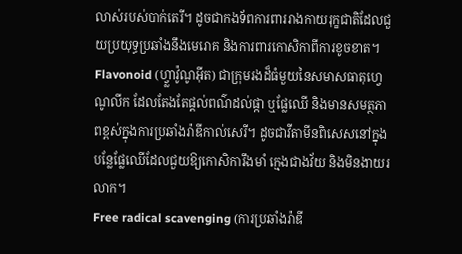លាស់របស់បាក់តេរី។ ដូចជាកងទ័ពការពាររាងកាយរុក្ខជាតិដែលជួយប្រយុទ្ធប្រឆាំងនឹងមេរោគ និងការពារកោសិកាពីការខូចខាត។
Flavonoid (ហ្វ្លាវ៉ូណូអ៊ីត) ជាក្រុមរងដ៏ធំមួយនៃសមាសធាតុហ្វេណូលីក ដែលតែងតែផ្តល់ពណ៌ដល់ផ្កា ឬផ្លែឈើ និងមានសមត្ថភាពខ្ពស់ក្នុងការប្រឆាំងរ៉ាឌីកាល់សេរី។ ដូចជាវីតាមីនពិសេសនៅក្នុងបន្លែផ្លែឈើដែលជួយឱ្យកោសិការឹងមាំ ក្មេងជាងវ័យ និងមិនងាយរលាក។
Free radical scavenging (ការប្រឆាំងរ៉ាឌី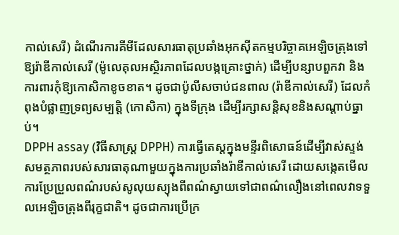កាល់សេរី) ដំណើរការគីមីដែលសារធាតុប្រឆាំងអុកស៊ីតកម្មបរិច្ចាគអេឡិចត្រុងទៅឱ្យរ៉ាឌីកាល់សេរី (ម៉ូលេគុលអស្ថិរភាពដែលបង្កគ្រោះថ្នាក់) ដើម្បីបន្សាបពួកវា និងការពារកុំឱ្យកោសិកាខូចខាត។ ដូចជាប៉ូលីសចាប់ជនពាល (រ៉ាឌីកាល់សេរី) ដែលកំពុងបំផ្លាញទ្រព្យសម្បត្តិ (កោសិកា) ក្នុងទីក្រុង ដើម្បីរក្សាសន្តិសុខនិងសណ្តាប់ធ្នាប់។
DPPH assay (វិធីសាស្ត្រ DPPH) ការធ្វើតេស្តក្នុងមន្ទីរពិសោធន៍ដើម្បីវាស់ស្ទង់សមត្ថភាពរបស់សារធាតុណាមួយក្នុងការប្រឆាំងរ៉ាឌីកាល់សេរី ដោយសង្កេតមើលការប្រែប្រួលពណ៌របស់សូលុយស្យុងពីពណ៌ស្វាយទៅជាពណ៌លឿងនៅពេលវាទទួលអេឡិចត្រុងពីរុក្ខជាតិ។ ដូចជាការប្រើក្រ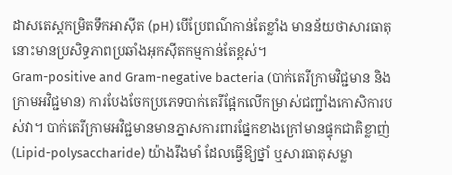ដាសតេស្តកម្រិតទឹកអាស៊ីត (pH) បើប្រែពណ៌កាន់តែខ្លាំង មានន័យថាសារធាតុនោះមានប្រសិទ្ធភាពប្រឆាំងអុកស៊ីតកម្មកាន់តែខ្ពស់។
Gram-positive and Gram-negative bacteria (បាក់តេរីក្រាមវិជ្ជមាន និង ក្រាមអវិជ្ជមាន) ការបែងចែកប្រភេទបាក់តេរីផ្អែកលើកម្រាស់ជញ្ជាំងកោសិការបស់វា។ បាក់តេរីក្រាមអវិជ្ជមានមានភ្នាសការពារផ្នែកខាងក្រៅមានផ្ទុកជាតិខ្លាញ់ (Lipid-polysaccharide) យ៉ាងរឹងមាំ ដែលធ្វើឱ្យថ្នាំ ឬសារធាតុសម្លា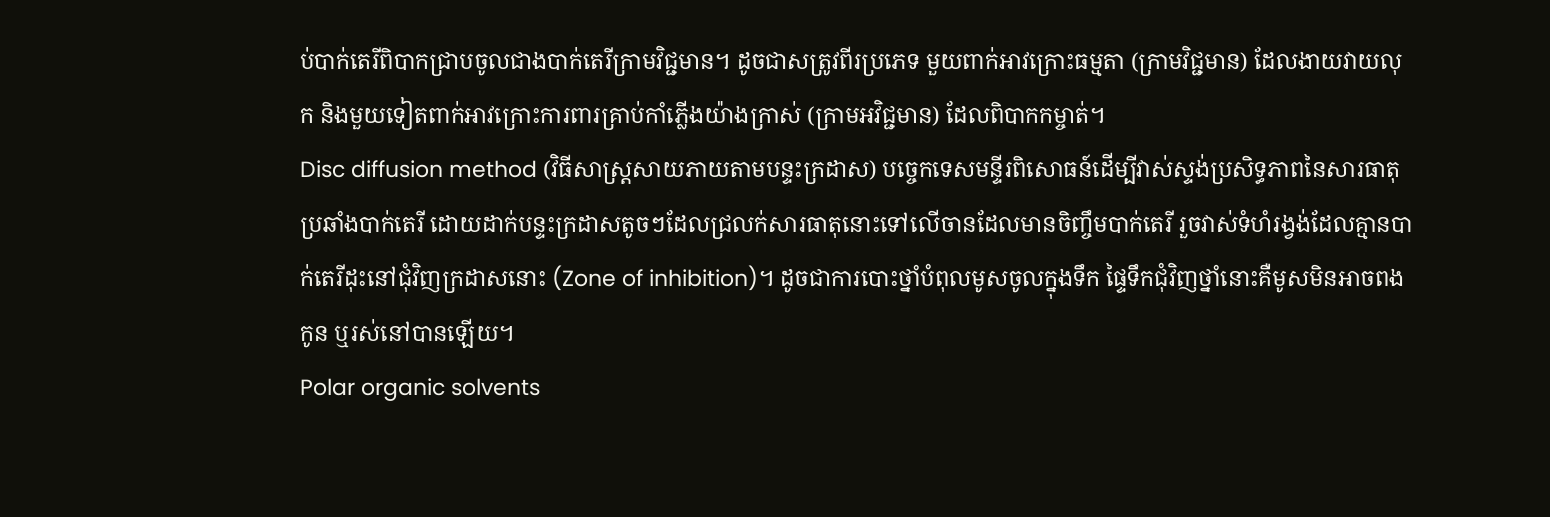ប់បាក់តេរីពិបាកជ្រាបចូលជាងបាក់តេរីក្រាមវិជ្ជមាន។ ដូចជាសត្រូវពីរប្រភេទ មួយពាក់អាវក្រោះធម្មតា (ក្រាមវិជ្ជមាន) ដែលងាយវាយលុក និងមួយទៀតពាក់អាវក្រោះការពារគ្រាប់កាំភ្លើងយ៉ាងក្រាស់ (ក្រាមអវិជ្ជមាន) ដែលពិបាកកម្ចាត់។
Disc diffusion method (វិធីសាស្ត្រសាយភាយតាមបន្ទះក្រដាស) បច្ចេកទេសមន្ទីរពិសោធន៍ដើម្បីវាស់ស្ទង់ប្រសិទ្ធភាពនៃសារធាតុប្រឆាំងបាក់តេរី ដោយដាក់បន្ទះក្រដាសតូចៗដែលជ្រលក់សារធាតុនោះទៅលើចានដែលមានចិញ្ចឹមបាក់តេរី រួចវាស់ទំហំរង្វង់ដែលគ្មានបាក់តេរីដុះនៅជុំវិញក្រដាសនោះ (Zone of inhibition)។ ដូចជាការបោះថ្នាំបំពុលមូសចូលក្នុងទឹក ផ្ទៃទឹកជុំវិញថ្នាំនោះគឺមូសមិនអាចពងកូន ឬរស់នៅបានឡើយ។
Polar organic solvents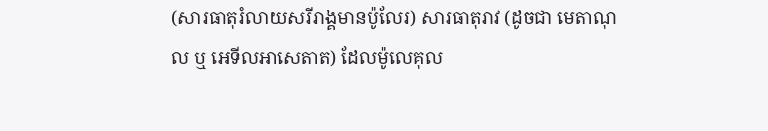(សារធាតុរំលាយសរីរាង្គមានប៉ូលែរ) សារធាតុរាវ (ដូចជា មេតាណុល ឬ អេទីលអាសេតាត) ដែលម៉ូលេគុល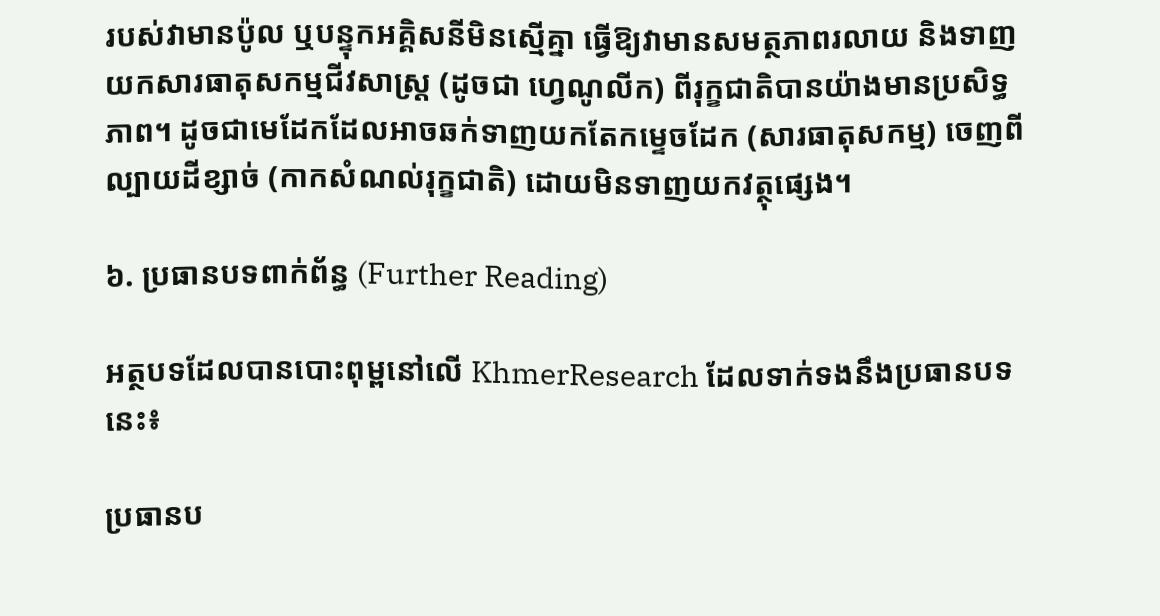របស់វាមានប៉ូល ឬបន្ទុកអគ្គិសនីមិនស្មើគ្នា ធ្វើឱ្យវាមានសមត្ថភាពរលាយ និងទាញយកសារធាតុសកម្មជីវសាស្រ្ត (ដូចជា ហ្វេណូលីក) ពីរុក្ខជាតិបានយ៉ាងមានប្រសិទ្ធភាព។ ដូចជាមេដែកដែលអាចឆក់ទាញយកតែកម្ទេចដែក (សារធាតុសកម្ម) ចេញពីល្បាយដីខ្សាច់ (កាកសំណល់រុក្ខជាតិ) ដោយមិនទាញយកវត្ថុផ្សេង។

៦. ប្រធានបទពាក់ព័ន្ធ (Further Reading)

អត្ថបទដែលបានបោះពុម្ពនៅលើ KhmerResearch ដែលទាក់ទងនឹងប្រធានបទនេះ៖

ប្រធានប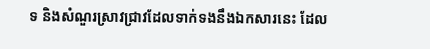ទ និងសំណួរស្រាវជ្រាវដែលទាក់ទងនឹងឯកសារនេះ ដែល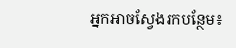អ្នកអាចស្វែងរកបន្ថែម៖